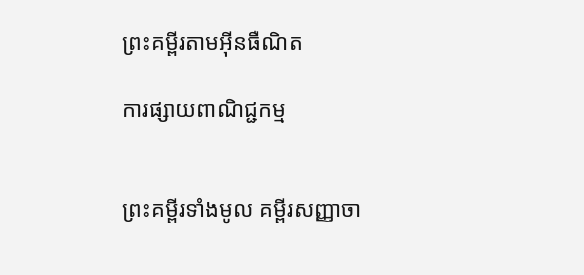ព្រះគម្ពីរតាមអ៊ីនធឺណិត

ការផ្សាយពាណិជ្ជកម្ម


ព្រះគម្ពីរទាំងមូល គម្ពីរសញ្ញាចា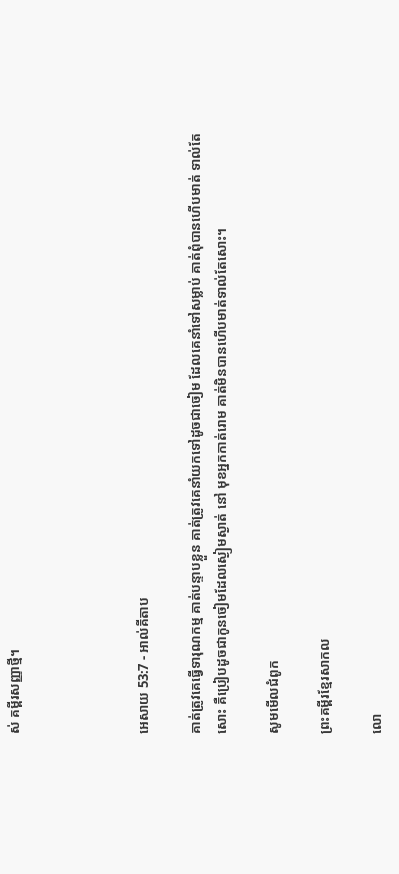ស់ គម្ពីរសញ្ញាថ្មី។




អេសាយ 53:7 - អាល់គីតាប

គាត់ត្រូវគេធ្វើទារុណ‌កម្ម គាត់បន្ទាបខ្លួន គាត់ត្រូវគេនាំយកទៅដូចជាចៀម ដែលគេនាំទៅសម្លាប់ គាត់ពុំបានហើបមាត់ ទាល់តែសោះ គឺប្រៀបដូចជាកូនចៀមដែលស្ងៀមស្ងាត់ នៅ មុខអ្នកកាត់រោម គាត់មិនបានហើបមាត់ទាល់តែសោះ។

សូមមើលជំពូក

ព្រះគម្ពីរខ្មែរសាកល

លោ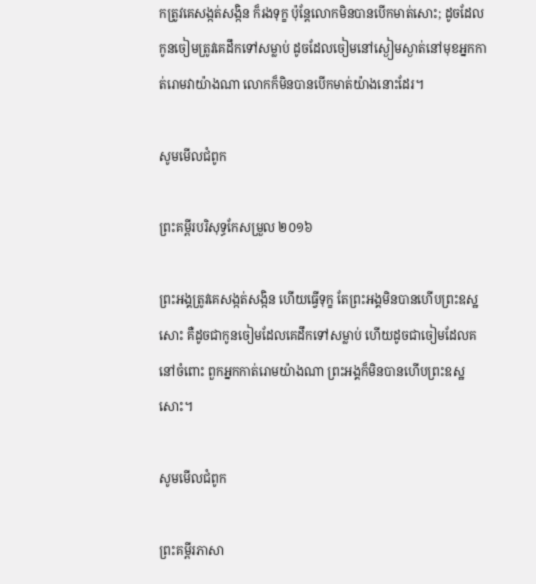កត្រូវគេសង្កត់សង្កិន ក៏រងទុក្ខ ប៉ុន្តែលោកមិនបានបើកមាត់សោះ; ដូចដែលកូនចៀមត្រូវគេដឹកទៅសម្លាប់ ដូចដែលចៀមនៅស្ងៀមស្ងាត់នៅមុខអ្នកកាត់រោមវាយ៉ាងណា លោកក៏មិនបានបើកមាត់យ៉ាងនោះដែរ។

សូមមើលជំពូក

ព្រះគម្ពីរបរិសុទ្ធកែសម្រួល ២០១៦

ព្រះ‌អង្គត្រូវគេសង្កត់‌សង្កិន ហើយធ្វើទុក្ខ តែព្រះ‌អង្គមិនបានហើបព្រះ‌ឧស្ឋសោះ គឺដូចជាកូនចៀមដែលគេដឹកទៅសម្លាប់ ហើយដូចជាចៀមដែលគនៅចំពោះ ពួកអ្នកកាត់រោមយ៉ាងណា ព្រះ‌អង្គក៏មិនបានហើបព្រះ‌ឧស្ឋសោះ។

សូមមើលជំពូក

ព្រះគម្ពីរភាសា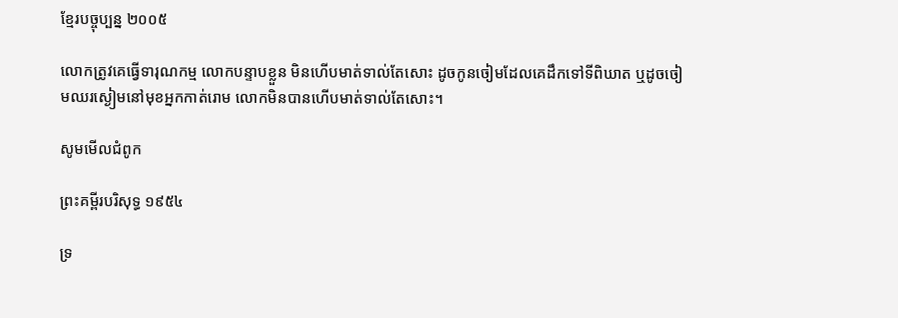ខ្មែរបច្ចុប្បន្ន ២០០៥

លោកត្រូវគេធ្វើទារុណ‌កម្ម លោកបន្ទាបខ្លួន មិនហើបមាត់ទាល់តែសោះ ដូចកូនចៀមដែលគេដឹកទៅទីពិឃាត ឬដូចចៀមឈរស្ងៀមនៅមុខអ្នកកាត់រោម លោកមិនបានហើបមាត់ទាល់តែសោះ។

សូមមើលជំពូក

ព្រះគម្ពីរបរិសុទ្ធ ១៩៥៤

ទ្រ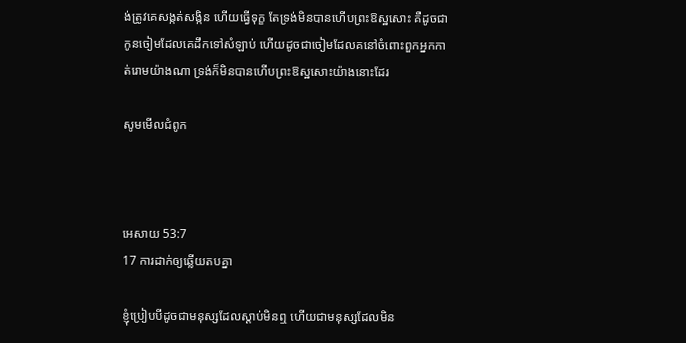ង់ត្រូវគេសង្កត់‌សង្កិន ហើយធ្វើទុក្ខ តែទ្រង់មិនបានហើបព្រះ‌ឱស្ឋសោះ គឺដូចជាកូនចៀមដែលគេដឹកទៅសំឡាប់ ហើយដូចជាចៀមដែលគនៅចំពោះពួកអ្នកកាត់រោមយ៉ាងណា ទ្រង់ក៏មិនបានហើបព្រះ‌ឱស្ឋសោះយ៉ាងនោះដែរ

សូមមើលជំពូក



អេសាយ 53:7
17 ការដាក់ឲ្យឆ្លើយតបគ្នា

ខ្ញុំប្រៀបបីដូចជាមនុស្សដែលស្ដាប់មិនឮ ហើយជាមនុស្សដែលមិន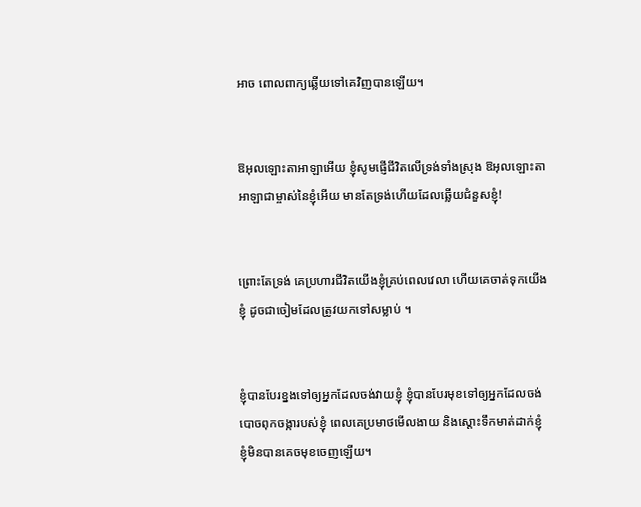អាច ពោលពាក្យឆ្លើយទៅគេវិញបានឡើយ។


ឱអុលឡោះ‌តាអាឡាអើយ ខ្ញុំសូមផ្ញើជីវិតលើទ្រង់ទាំងស្រុង ឱអុលឡោះ‌តាអាឡាជាម្ចាស់នៃខ្ញុំអើយ មានតែទ្រង់ហើយដែលឆ្លើយជំនួសខ្ញុំ!


ព្រោះតែទ្រង់ គេប្រហារជីវិតយើងខ្ញុំគ្រប់ពេលវេលា ហើយគេចាត់ទុកយើងខ្ញុំ ដូចជាចៀមដែលត្រូវយកទៅសម្លាប់ ។


ខ្ញុំបានបែរខ្នងទៅឲ្យអ្នកដែលចង់វាយខ្ញុំ ខ្ញុំបានបែរមុខទៅឲ្យអ្នកដែលចង់ បោចពុកចង្ការបស់ខ្ញុំ ពេលគេប្រមាថមើល‌ងាយ និងស្ដោះទឹកមាត់ដាក់ខ្ញុំ ខ្ញុំមិនបានគេចមុខចេញឡើយ។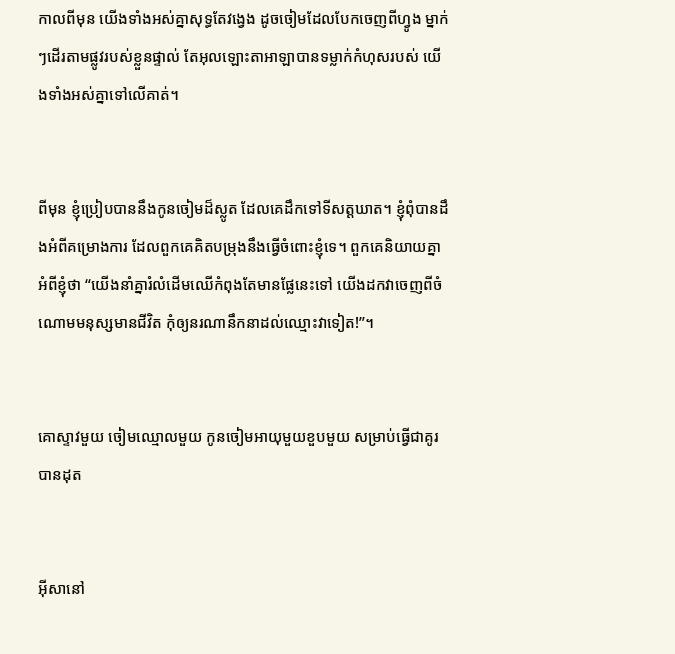កាលពីមុន យើងទាំងអស់គ្នាសុទ្ធតែវង្វេង ដូចចៀមដែលបែកចេញពីហ្វូង ម្នាក់ៗដើរតាមផ្លូវរបស់ខ្លួនផ្ទាល់ តែអុលឡោះ‌តាអាឡាបានទម្លាក់កំហុសរបស់ យើងទាំងអស់គ្នាទៅលើគាត់។


ពីមុន ខ្ញុំប្រៀបបាននឹងកូនចៀមដ៏ស្លូត ដែលគេដឹកទៅទីសត្ត‌ឃាត។ ខ្ញុំពុំបានដឹងអំពីគម្រោង‌ការ ដែលពួកគេគិតបម្រុងនឹងធ្វើចំពោះខ្ញុំទេ។ ពួកគេនិយាយគ្នាអំពីខ្ញុំថា “យើងនាំគ្នារំលំដើមឈើកំពុងតែមានផ្លែនេះទៅ យើងដកវាចេញពីចំណោមមនុស្សមានជីវិត កុំឲ្យនរណានឹកនាដល់ឈ្មោះវាទៀត!”។


គោស្ទាវមួយ ចៀមឈ្មោលមួយ កូនចៀមអាយុមួយខួបមួយ សម្រាប់ធ្វើជាគូរបានដុត


អ៊ីសានៅ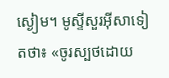ស្ងៀម។ មូស្ទីសួរអ៊ីសាទៀតថា៖ «ចូរស្បថដោយ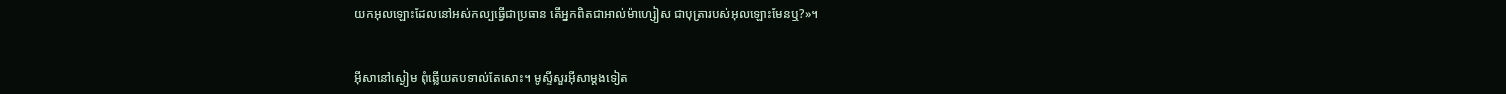យកអុលឡោះដែលនៅអស់‌កល្បធ្វើជាប្រធាន តើអ្នកពិតជាអាល់ម៉ា‌ហ្សៀស ជាបុត្រារបស់អុលឡោះមែនឬ?»។


អ៊ីសានៅស្ងៀម ពុំឆ្លើយតបទាល់តែសោះ។ មូស្ទីសួរអ៊ីសាម្ដងទៀត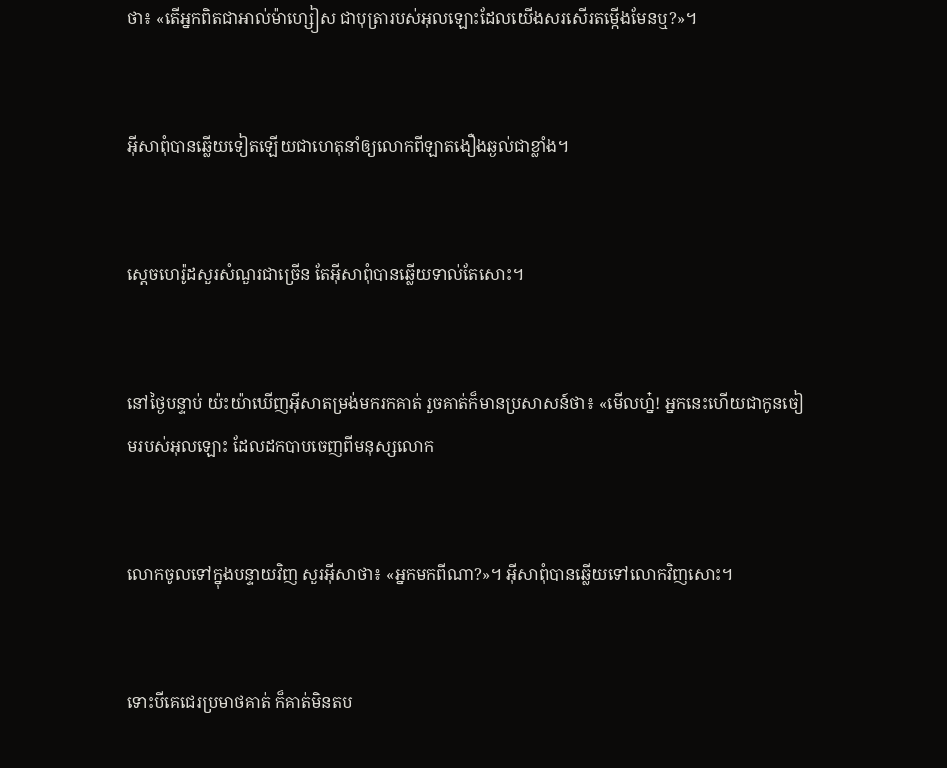ថា៖ «តើអ្នកពិតជាអាល់ម៉ា‌ហ្សៀស ជាបុត្រារបស់អុលឡោះដែលយើងសរសើរតម្កើងមែនឬ?»។


អ៊ីសាពុំបានឆ្លើយទៀតឡើយជាហេតុនាំឲ្យលោកពីឡាតងឿង‌ឆ្ងល់ជាខ្លាំង។


ស្តេចហេរ៉ូដសួរសំណួរជាច្រើន តែអ៊ីសាពុំបានឆ្លើយទាល់តែសោះ។


នៅថ្ងៃបន្ទាប់ យ៉ះយ៉ាឃើញអ៊ីសាតម្រង់មករកគាត់ រួចគាត់ក៏មានប្រសាសន៍ថា៖ «មើលហ្ន៎! អ្នកនេះហើយជាកូនចៀមរបស់អុលឡោះ ដែលដកបាបចេញពីមនុស្សលោក


លោកចូលទៅក្នុងបន្ទាយវិញ សួរអ៊ីសាថា៖ «អ្នកមកពីណា?»។ អ៊ីសាពុំបានឆ្លើយទៅលោកវិញសោះ។


ទោះបីគេជេរប្រមាថគាត់ ក៏គាត់មិនតប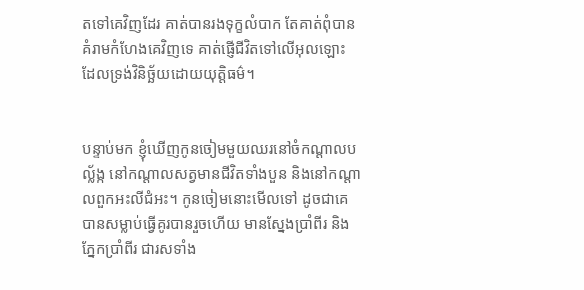តទៅគេវិញដែរ គាត់បានរង‌ទុក្ខលំបាក តែគាត់ពុំបានគំរាមកំហែងគេវិញទេ គាត់ផ្ញើជីវិតទៅលើអុលឡោះ ដែលទ្រង់វិនិច្ឆ័យដោយយុត្ដិធម៌។


បន្ទាប់មក ខ្ញុំឃើញកូនចៀមមួយឈរនៅចំកណ្ដាលបល្ល័ង្ក នៅកណ្ដាលសត្វមានជីវិតទាំងបួន និងនៅកណ្ដាលពួកអះលី‌ជំអះ។ កូនចៀមនោះមើលទៅ ដូចជាគេបានសម្លាប់ធ្វើគូរបានរួចហើយ មានស្នែងប្រាំពីរ និងភ្នែកប្រាំពីរ ជារសទាំង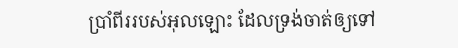ប្រាំពីររបស់អុលឡោះ ដែលទ្រង់ចាត់ឲ្យទៅ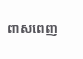ពាស‌ពេញ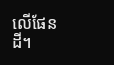លើផែនដី។